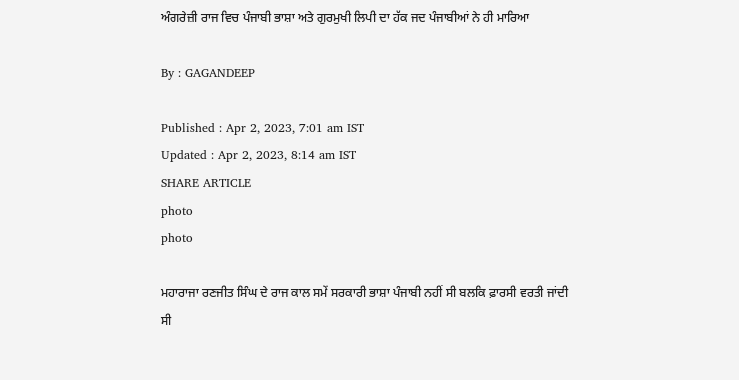ਅੰਗਰੇਜ਼ੀ ਰਾਜ ਵਿਚ ਪੰਜਾਬੀ ਭਾਸ਼ਾ ਅਤੇ ਗੁਰਮੁਖੀ ਲਿਪੀ ਦਾ ਹੱਕ ਜਦ ਪੰਜਾਬੀਆਂ ਨੇ ਹੀ ਮਾਰਿਆ

By : GAGANDEEP

Published : Apr 2, 2023, 7:01 am IST
Updated : Apr 2, 2023, 8:14 am IST
SHARE ARTICLE
photo
photo

ਮਹਾਰਾਜਾ ਰਣਜੀਤ ਸਿੰਘ ਦੇ ਰਾਜ ਕਾਲ ਸਮੇਂ ਸਰਕਾਰੀ ਭਾਸ਼ਾ ਪੰਜਾਬੀ ਨਹੀਂ ਸੀ ਬਲਕਿ ਫ਼ਾਰਸੀ ਵਰਤੀ ਜਾਂਦੀ ਸੀ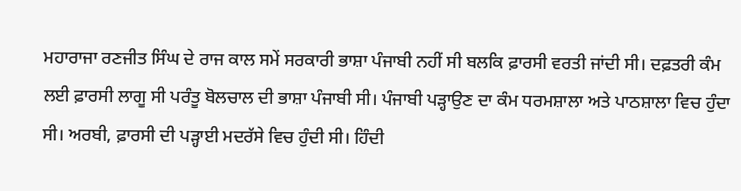ਮਹਾਰਾਜਾ ਰਣਜੀਤ ਸਿੰਘ ਦੇ ਰਾਜ ਕਾਲ ਸਮੇਂ ਸਰਕਾਰੀ ਭਾਸ਼ਾ ਪੰਜਾਬੀ ਨਹੀਂ ਸੀ ਬਲਕਿ ਫ਼ਾਰਸੀ ਵਰਤੀ ਜਾਂਦੀ ਸੀ। ਦਫ਼ਤਰੀ ਕੰਮ ਲਈ ਫ਼ਾਰਸੀ ਲਾਗੂ ਸੀ ਪਰੰਤੂ ਬੋਲਚਾਲ ਦੀ ਭਾਸ਼ਾ ਪੰਜਾਬੀ ਸੀ। ਪੰਜਾਬੀ ਪੜ੍ਹਾਉਣ ਦਾ ਕੰਮ ਧਰਮਸ਼ਾਲਾ ਅਤੇ ਪਾਠਸ਼ਾਲਾ ਵਿਚ ਹੁੰਦਾ ਸੀ। ਅਰਬੀ, ਫ਼ਾਰਸੀ ਦੀ ਪੜ੍ਹਾਈ ਮਦਰੱਸੇ ਵਿਚ ਹੁੰਦੀ ਸੀ। ਹਿੰਦੀ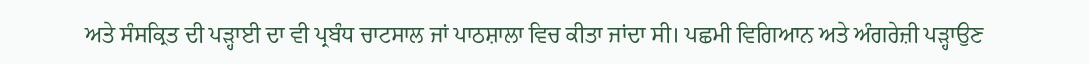ਅਤੇ ਸੰਸਕ੍ਰਿਤ ਦੀ ਪੜ੍ਹਾਈ ਦਾ ਵੀ ਪ੍ਰਬੰਧ ਚਾਟਸਾਲ ਜਾਂ ਪਾਠਸ਼ਾਲਾ ਵਿਚ ਕੀਤਾ ਜਾਂਦਾ ਸੀ। ਪਛਮੀ ਵਿਗਿਆਨ ਅਤੇ ਅੰਗਰੇਜ਼ੀ ਪੜ੍ਹਾਉਣ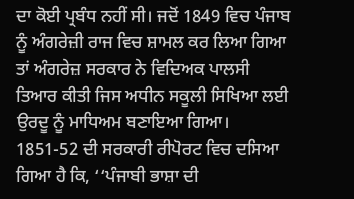ਦਾ ਕੋਈ ਪ੍ਰਬੰਧ ਨਹੀਂ ਸੀ। ਜਦੋਂ 1849 ਵਿਚ ਪੰਜਾਬ ਨੂੰ ਅੰਗਰੇਜ਼ੀ ਰਾਜ ਵਿਚ ਸ਼ਾਮਲ ਕਰ ਲਿਆ ਗਿਆ ਤਾਂ ਅੰਗਰੇਜ਼ ਸਰਕਾਰ ਨੇ ਵਿਦਿਅਕ ਪਾਲਸੀ ਤਿਆਰ ਕੀਤੀ ਜਿਸ ਅਧੀਨ ਸਕੂਲੀ ਸਿਖਿਆ ਲਈ ਉਰਦੂ ਨੂੰ ਮਾਧਿਅਮ ਬਣਾਇਆ ਗਿਆ। 1851-52 ਦੀ ਸਰਕਾਰੀ ਰੀਪੋਰਟ ਵਿਚ ਦਸਿਆ ਗਿਆ ਹੈ ਕਿ, ‘‘ਪੰਜਾਬੀ ਭਾਸ਼ਾ ਦੀ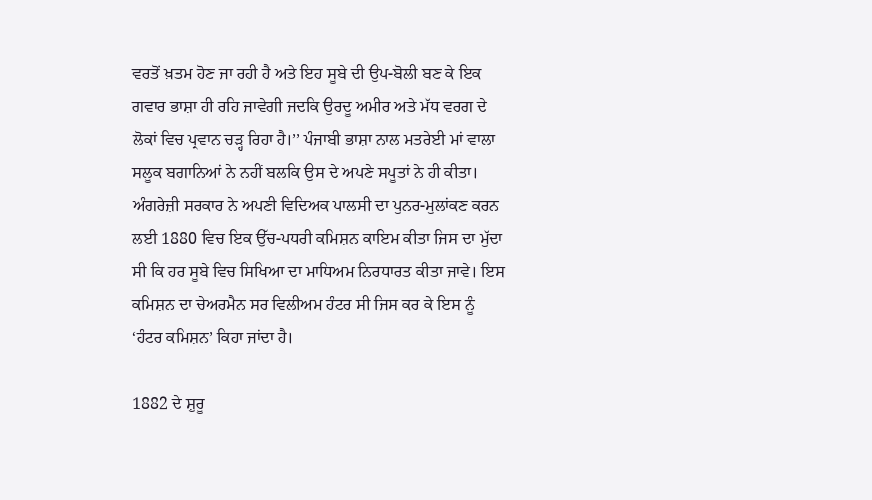ਵਰਤੋਂ ਖ਼ਤਮ ਹੋਣ ਜਾ ਰਹੀ ਹੈ ਅਤੇ ਇਹ ਸੂਬੇ ਦੀ ਉਪ-ਬੋਲੀ ਬਣ ਕੇ ਇਕ ਗਵਾਰ ਭਾਸ਼ਾ ਹੀ ਰਹਿ ਜਾਵੇਗੀ ਜਦਕਿ ਉਰਦੂ ਅਮੀਰ ਅਤੇ ਮੱਧ ਵਰਗ ਦੇ ਲੋਕਾਂ ਵਿਚ ਪ੍ਰਵਾਨ ਚੜ੍ਹ ਰਿਹਾ ਹੈ।’’ ਪੰਜਾਬੀ ਭਾਸ਼ਾ ਨਾਲ ਮਤਰੇਈ ਮਾਂ ਵਾਲਾ ਸਲੂਕ ਬਗਾਨਿਆਂ ਨੇ ਨਹੀਂ ਬਲਕਿ ਉਸ ਦੇ ਅਪਣੇ ਸਪੂਤਾਂ ਨੇ ਹੀ ਕੀਤਾ। ਅੰਗਰੇਜ਼ੀ ਸਰਕਾਰ ਨੇ ਅਪਣੀ ਵਿਦਿਅਕ ਪਾਲਸੀ ਦਾ ਪੁਨਰ-ਮੁਲਾਂਕਣ ਕਰਨ ਲਈ 1880 ਵਿਚ ਇਕ ਉੱਚ-ਪਧਰੀ ਕਮਿਸ਼ਨ ਕਾਇਮ ਕੀਤਾ ਜਿਸ ਦਾ ਮੁੱਦਾ ਸੀ ਕਿ ਹਰ ਸੂਬੇ ਵਿਚ ਸਿਖਿਆ ਦਾ ਮਾਧਿਅਮ ਨਿਰਧਾਰਤ ਕੀਤਾ ਜਾਵੇ। ਇਸ ਕਮਿਸ਼ਨ ਦਾ ਚੇਅਰਮੈਨ ਸਰ ਵਿਲੀਅਮ ਹੰਟਰ ਸੀ ਜਿਸ ਕਰ ਕੇ ਇਸ ਨੂੰ ‘ਹੰਟਰ ਕਮਿਸ਼ਨ’ ਕਿਹਾ ਜਾਂਦਾ ਹੈ।

1882 ਦੇ ਸ਼ੁਰੂ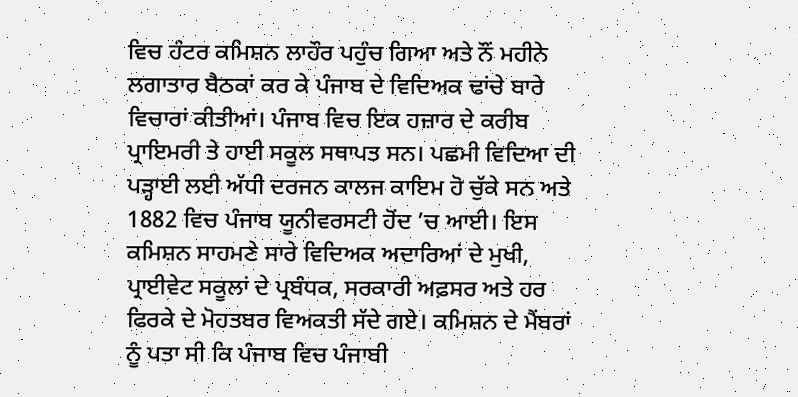ਵਿਚ ਹੰਟਰ ਕਮਿਸ਼ਨ ਲਾਹੌਰ ਪਹੁੰਚ ਗਿਆ ਅਤੇ ਨੌਂ ਮਹੀਨੇ ਲਗਾਤਾਰ ਬੈਠਕਾਂ ਕਰ ਕੇ ਪੰਜਾਬ ਦੇ ਵਿਦਿਅਕ ਢਾਂਚੇ ਬਾਰੇ ਵਿਚਾਰਾਂ ਕੀਤੀਆਂ। ਪੰਜਾਬ ਵਿਚ ਇਕ ਹਜ਼ਾਰ ਦੇ ਕਰੀਬ ਪ੍ਰਾਇਮਰੀ ਤੇ ਹਾਈ ਸਕੂਲ ਸਥਾਪਤ ਸਨ। ਪਛਮੀ ਵਿਦਿਆ ਦੀ ਪੜ੍ਹਾਈ ਲਈ ਅੱਧੀ ਦਰਜਨ ਕਾਲਜ ਕਾਇਮ ਹੋ ਚੁੱਕੇ ਸਨ ਅਤੇ 1882 ਵਿਚ ਪੰਜਾਬ ਯੂਨੀਵਰਸਟੀ ਹੋਂਦ ’ਚ ਆਈ। ਇਸ ਕਮਿਸ਼ਨ ਸਾਹਮਣੇ ਸਾਰੇ ਵਿਦਿਅਕ ਅਦਾਰਿਆਂ ਦੇ ਮੁਖੀ, ਪ੍ਰਾਈਵੇਟ ਸਕੂਲਾਂ ਦੇ ਪ੍ਰਬੰਧਕ, ਸਰਕਾਰੀ ਅਫ਼ਸਰ ਅਤੇ ਹਰ ਫਿਰਕੇ ਦੇ ਮੋਹਤਬਰ ਵਿਅਕਤੀ ਸੱਦੇ ਗਏ। ਕਮਿਸ਼ਨ ਦੇ ਮੈਂਬਰਾਂ ਨੂੰ ਪਤਾ ਸੀ ਕਿ ਪੰਜਾਬ ਵਿਚ ਪੰਜਾਬੀ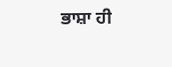ਭਾਸ਼ਾ ਹੀ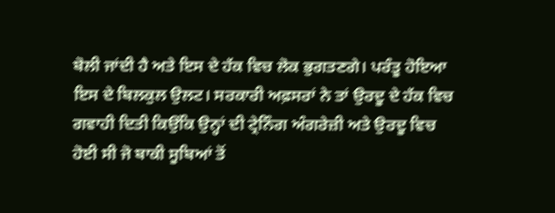ਬੋਲੀ ਜਾਂਦੀ ਹੈ ਅਤੇ ਇਸ ਦੇ ਹੱਕ ਵਿਚ ਲੋਕ ਭੁਗਤਣਗੇ। ਪਰੰਤੂ ਹੋਇਆ ਇਸ ਦੇ ਬਿਲਕੁਲ ਉਲਟ। ਸਰਕਾਰੀ ਅਫ਼ਸਰਾਂ ਨੇ ਤਾਂ ਉਰਦੂ ਦੇ ਹੱਕ ਵਿਚ ਗਵਾਹੀ ਦਿਤੀ ਕਿਉਂਕਿ ਉਨ੍ਹਾਂ ਦੀ ਟ੍ਰੇਨਿੰਗ ਅੰਗਰੇਜ਼ੀ ਅਤੇ ਉਰਦੂ ਵਿਚ ਹੋਈ ਸੀ ਜੋ ਬਾਕੀ ਸੂਬਿਆਂ ਤੋਂ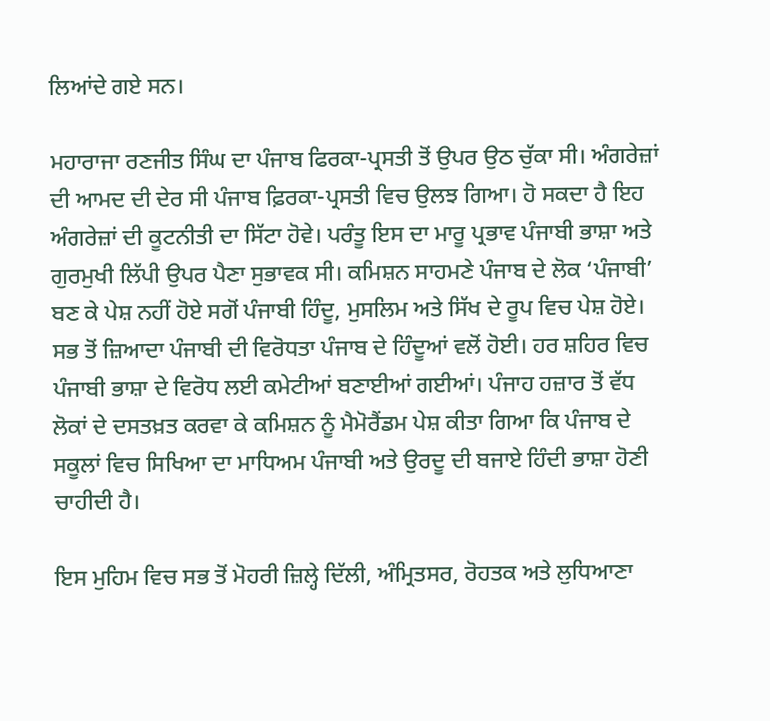ਲਿਆਂਦੇ ਗਏ ਸਨ।

ਮਹਾਰਾਜਾ ਰਣਜੀਤ ਸਿੰਘ ਦਾ ਪੰਜਾਬ ਫਿਰਕਾ-ਪ੍ਰਸਤੀ ਤੋਂ ਉਪਰ ਉਠ ਚੁੱਕਾ ਸੀ। ਅੰਗਰੇਜ਼ਾਂ ਦੀ ਆਮਦ ਦੀ ਦੇਰ ਸੀ ਪੰਜਾਬ ਫ਼ਿਰਕਾ-ਪ੍ਰਸਤੀ ਵਿਚ ਉਲਝ ਗਿਆ। ਹੋ ਸਕਦਾ ਹੈ ਇਹ ਅੰਗਰੇਜ਼ਾਂ ਦੀ ਕੂਟਨੀਤੀ ਦਾ ਸਿੱਟਾ ਹੋਵੇ। ਪਰੰਤੂ ਇਸ ਦਾ ਮਾਰੂ ਪ੍ਰਭਾਵ ਪੰਜਾਬੀ ਭਾਸ਼ਾ ਅਤੇ ਗੁਰਮੁਖੀ ਲਿੱਪੀ ਉਪਰ ਪੈਣਾ ਸੁਭਾਵਕ ਸੀ। ਕਮਿਸ਼ਨ ਸਾਹਮਣੇ ਪੰਜਾਬ ਦੇ ਲੋਕ ‘ਪੰਜਾਬੀ’ ਬਣ ਕੇ ਪੇਸ਼ ਨਹੀਂ ਹੋਏ ਸਗੋਂ ਪੰਜਾਬੀ ਹਿੰਦੂ, ਮੁਸਲਿਮ ਅਤੇ ਸਿੱਖ ਦੇ ਰੂਪ ਵਿਚ ਪੇਸ਼ ਹੋਏ। ਸਭ ਤੋਂ ਜ਼ਿਆਦਾ ਪੰਜਾਬੀ ਦੀ ਵਿਰੋਧਤਾ ਪੰਜਾਬ ਦੇ ਹਿੰਦੂਆਂ ਵਲੋਂ ਹੋਈ। ਹਰ ਸ਼ਹਿਰ ਵਿਚ ਪੰਜਾਬੀ ਭਾਸ਼ਾ ਦੇ ਵਿਰੋਧ ਲਈ ਕਮੇਟੀਆਂ ਬਣਾਈਆਂ ਗਈਆਂ। ਪੰਜਾਹ ਹਜ਼ਾਰ ਤੋਂ ਵੱਧ ਲੋਕਾਂ ਦੇ ਦਸਤਖ਼ਤ ਕਰਵਾ ਕੇ ਕਮਿਸ਼ਨ ਨੂੰ ਮੈਮੋਰੈਂਡਮ ਪੇਸ਼ ਕੀਤਾ ਗਿਆ ਕਿ ਪੰਜਾਬ ਦੇ ਸਕੂਲਾਂ ਵਿਚ ਸਿਖਿਆ ਦਾ ਮਾਧਿਅਮ ਪੰਜਾਬੀ ਅਤੇ ਉਰਦੂ ਦੀ ਬਜਾਏ ਹਿੰਦੀ ਭਾਸ਼ਾ ਹੋਣੀ ਚਾਹੀਦੀ ਹੈ।

ਇਸ ਮੁਹਿਮ ਵਿਚ ਸਭ ਤੋਂ ਮੋਹਰੀ ਜ਼ਿਲ੍ਹੇ ਦਿੱਲੀ, ਅੰਮ੍ਰਿਤਸਰ, ਰੋਹਤਕ ਅਤੇ ਲੁਧਿਆਣਾ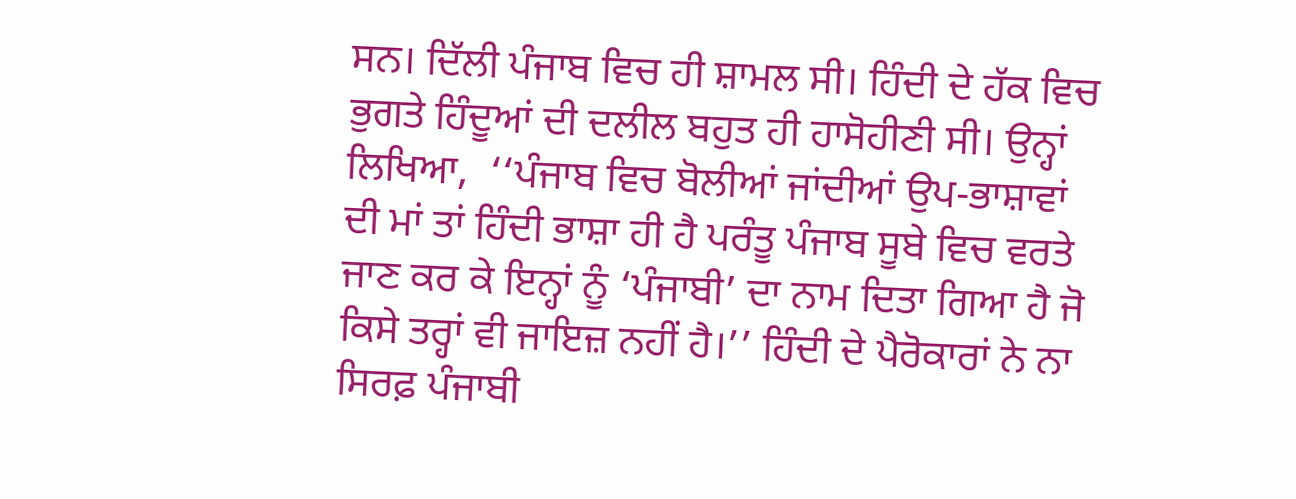ਸਨ। ਦਿੱਲੀ ਪੰਜਾਬ ਵਿਚ ਹੀ ਸ਼ਾਮਲ ਸੀ। ਹਿੰਦੀ ਦੇ ਹੱਕ ਵਿਚ ਭੁਗਤੇ ਹਿੰਦੂਆਂ ਦੀ ਦਲੀਲ ਬਹੁਤ ਹੀ ਹਾਸੋਹੀਣੀ ਸੀ। ਉਨ੍ਹਾਂ ਲਿਖਿਆ,  ‘‘ਪੰਜਾਬ ਵਿਚ ਬੋਲੀਆਂ ਜਾਂਦੀਆਂ ਉਪ-ਭਾਸ਼ਾਵਾਂ ਦੀ ਮਾਂ ਤਾਂ ਹਿੰਦੀ ਭਾਸ਼ਾ ਹੀ ਹੈ ਪਰੰਤੂ ਪੰਜਾਬ ਸੂਬੇ ਵਿਚ ਵਰਤੇ ਜਾਣ ਕਰ ਕੇ ਇਨ੍ਹਾਂ ਨੂੰ ‘ਪੰਜਾਬੀ’ ਦਾ ਨਾਮ ਦਿਤਾ ਗਿਆ ਹੈ ਜੋ ਕਿਸੇ ਤਰ੍ਹਾਂ ਵੀ ਜਾਇਜ਼ ਨਹੀਂ ਹੈ।’’ ਹਿੰਦੀ ਦੇ ਪੈਰੋਕਾਰਾਂ ਨੇ ਨਾ ਸਿਰਫ਼ ਪੰਜਾਬੀ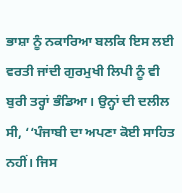ਭਾਸ਼ਾ ਨੂੰ ਨਕਾਰਿਆ ਬਲਕਿ ਇਸ ਲਈ ਵਰਤੀ ਜਾਂਦੀ ਗੁਰਮੁਖੀ ਲਿਪੀ ਨੂੰ ਵੀ ਬੁਰੀ ਤਰ੍ਹਾਂ ਭੰਡਿਆ। ਉਨ੍ਹਾਂ ਦੀ ਦਲੀਲ ਸੀ, ‘‘ਪੰਜਾਬੀ ਦਾ ਅਪਣਾ ਕੋਈ ਸਾਹਿਤ ਨਹੀਂ। ਜਿਸ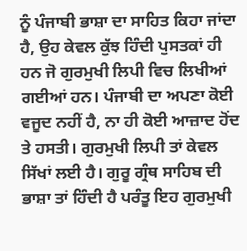ਨੂੰ ਪੰਜਾਬੀ ਭਾਸ਼ਾ ਦਾ ਸਾਹਿਤ ਕਿਹਾ ਜਾਂਦਾ ਹੈ, ਉਹ ਕੇਵਲ ਕੁੱਝ ਹਿੰਦੀ ਪੁਸਤਕਾਂ ਹੀ ਹਨ ਜੋ ਗੁਰਮੁਖੀ ਲਿਪੀ ਵਿਚ ਲਿਖੀਆਂ ਗਈਆਂ ਹਨ। ਪੰਜਾਬੀ ਦਾ ਅਪਣਾ ਕੋਈ ਵਜੂਦ ਨਹੀਂ ਹੈ, ਨਾ ਹੀ ਕੋਈ ਆਜ਼ਾਦ ਹੋਂਦ ਤੇ ਹਸਤੀ। ਗੁਰਮੁਖੀ ਲਿਪੀ ਤਾਂ ਕੇਵਲ ਸਿੱਖਾਂ ਲਈ ਹੈ। ਗੁਰੂ ਗ੍ਰੰਥ ਸਾਹਿਬ ਦੀ ਭਾਸ਼ਾ ਤਾਂ ਹਿੰਦੀ ਹੈ ਪਰੰਤੂ ਇਹ ਗੁਰਮੁਖੀ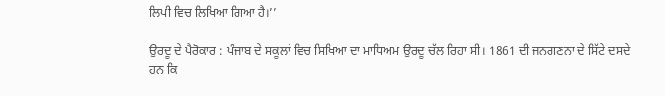ਲਿਪੀ ਵਿਚ ਲਿਖਿਆ ਗਿਆ ਹੈ।’’

ਉਰਦੂ ਦੇ ਪੈਰੋਕਾਰ : ਪੰਜਾਬ ਦੇ ਸਕੂਲਾਂ ਵਿਚ ਸਿਖਿਆ ਦਾ ਮਾਧਿਅਮ ਉਰਦੂ ਚੱਲ ਰਿਹਾ ਸੀ। 1861 ਦੀ ਜਨਗਣਨਾ ਦੇ ਸਿੱਟੇ ਦਸਦੇ ਹਨ ਕਿ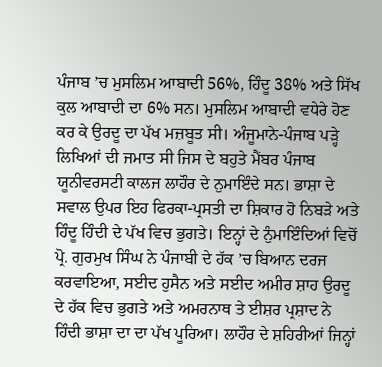ਪੰਜਾਬ ’ਚ ਮੁਸਲਿਮ ਆਬਾਦੀ 56%, ਹਿੰਦੂ 38% ਅਤੇ ਸਿੱਖ ਕੁਲ ਆਬਾਦੀ ਦਾ 6% ਸਨ। ਮੁਸਲਿਮ ਆਬਾਦੀ ਵਧੇਰੇ ਹੋਣ ਕਰ ਕੇ ਉਰਦੂ ਦਾ ਪੱਖ ਮਜ਼ਬੂਤ ਸੀ। ਅੰਜੂਮਾਨੇ-ਪੰਜਾਬ ਪੜ੍ਹੇ ਲਿਖਿਆਂ ਦੀ ਜਮਾਤ ਸੀ ਜਿਸ ਦੇ ਬਹੁਤੇ ਮੈਂਬਰ ਪੰਜਾਬ ਯੂਨੀਵਰਸਟੀ ਕਾਲਜ ਲਾਹੌਰ ਦੇ ਨੁਮਾਇੰਦੇ ਸਨ। ਭਾਸ਼ਾ ਦੇ ਸਵਾਲ ਉਪਰ ਇਹ ਫਿਰਕਾ-ਪ੍ਰਸਤੀ ਦਾ ਸ਼ਿਕਾਰ ਹੋ ਨਿਬੜੇ ਅਤੇ ਹਿੰਦੂ ਹਿੰਦੀ ਦੇ ਪੱਖ ਵਿਚ ਭੁਗਤੇ। ਇਨ੍ਹਾਂ ਦੇ ਨੁੰਮਾਇੰਦਿਆਂ ਵਿਚੋਂ ਪ੍ਰੋ. ਗੁਰਮੁਖ ਸਿੰਘ ਨੇ ਪੰਜਾਬੀ ਦੇ ਹੱਕ ’ਚ ਬਿਆਨ ਦਰਜ ਕਰਵਾਇਆ, ਸਈਦ ਹੁਸੈਨ ਅਤੇ ਸਈਦ ਅਮੀਰ ਸ਼ਾਹ ਉਰਦੂ ਦੇ ਹੱਕ ਵਿਚ ਭੁਗਤੇ ਅਤੇ ਅਮਰਨਾਥ ਤੇ ਈਸ਼ਰ ਪ੍ਰਸ਼ਾਦ ਨੇ ਹਿੰਦੀ ਭਾਸ਼ਾ ਦਾ ਦਾ ਪੱਖ ਪੂਰਿਆ। ਲਾਹੌਰ ਦੇ ਸ਼ਹਿਰੀਆਂ ਜਿਨ੍ਹਾਂ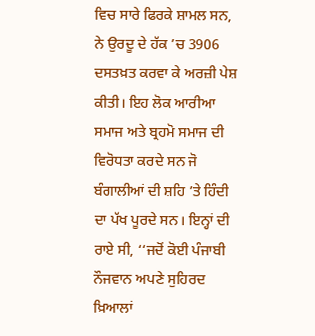ਵਿਚ ਸਾਰੇ ਫਿਰਕੇ ਸ਼ਾਮਲ ਸਨ, ਨੇ ਉਰਦੂ ਦੇ ਹੱਕ ’ਚ 3906 ਦਸਤਖ਼ਤ ਕਰਵਾ ਕੇ ਅਰਜ਼ੀ ਪੇਸ਼ ਕੀਤੀ। ਇਹ ਲੋਕ ਆਰੀਆ ਸਮਾਜ ਅਤੇ ਬ੍ਰਹਮੋ ਸਮਾਜ ਦੀ ਵਿਰੋਧਤਾ ਕਰਦੇ ਸਨ ਜੋ ਬੰਗਾਲੀਆਂ ਦੀ ਸ਼ਹਿ ’ਤੇ ਹਿੰਦੀ ਦਾ ਪੱਖ ਪੂਰਦੇ ਸਨ। ਇਨ੍ਹਾਂ ਦੀ ਰਾਏ ਸੀ, ‘‘ਜਦੋਂ ਕੋਈ ਪੰਜਾਬੀ ਨੌਜਵਾਨ ਅਪਣੇ ਸੁਹਿਰਦ ਖ਼ਿਆਲਾਂ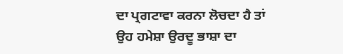ਦਾ ਪ੍ਰਗਟਾਵਾ ਕਰਨਾ ਲੋਚਦਾ ਹੈ ਤਾਂ ਉਹ ਹਮੇਸ਼ਾ ਉਰਦੂ ਭਾਸ਼ਾ ਦਾ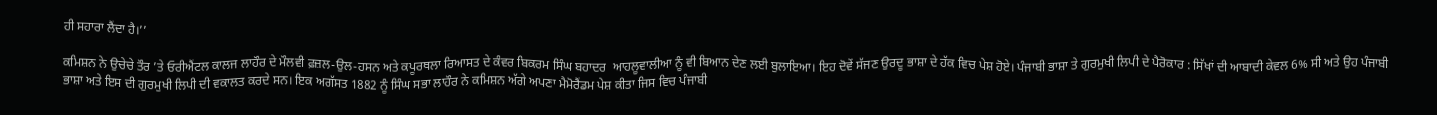ਹੀ ਸਹਾਰਾ ਲੈਂਦਾ ਹੈ।’’

ਕਮਿਸ਼ਨ ਨੇ ਉਚੇਚੇ ਤੌਰ ’ਤੇ ਓਰੀਐਂਟਲ ਕਾਲਜ ਲਾਹੌਰ ਦੇ ਮੌਲਵੀ ਫ਼ਜ਼ਲ-ਉਲ-ਹਸਨ ਅਤੇ ਕਪੂਰਥਲਾ ਰਿਆਸਤ ਦੇ ਕੰਵਰ ਬਿਕਰਮ ਸਿੰਘ ਬਹਾਦਰ  ਆਹਲੂਵਾਲੀਆ ਨੂੰ ਵੀ ਬਿਆਨ ਦੇਣ ਲਈ ਬੁਲਾਇਆ। ਇਹ ਦੋਵੇਂ ਸੱਜਣ ਉਰਦੂ ਭਾਸ਼ਾ ਦੇ ਹੱਕ ਵਿਚ ਪੇਸ਼ ਹੋਏ। ਪੰਜਾਬੀ ਭਾਸ਼ਾ ਤੇ ਗੁਰਮੁਖੀ ਲਿਪੀ ਦੇ ਪੈਰੋਕਾਰ : ਸਿੱਖਾਂ ਦੀ ਆਬਾਦੀ ਕੇਵਲ 6% ਸੀ ਅਤੇ ਉਹ ਪੰਜਾਬੀ ਭਾਸ਼ਾ ਅਤੇ ਇਸ ਦੀ ਗੁਰਮੁਖੀ ਲਿਪੀ ਦੀ ਵਕਾਲਤ ਕਰਦੇ ਸਨ। ਇਕ ਅਗੱਸਤ 1882 ਨੂੰ ਸਿੰਘ ਸਭਾ ਲਾਹੌਰ ਨੇ ਕਮਿਸ਼ਨ ਅੱਗੇ ਅਪਣਾ ਮੈਮੋਰੈਂਡਮ ਪੇਸ਼ ਕੀਤਾ ਜਿਸ ਵਿਚ ਪੰਜਾਬੀ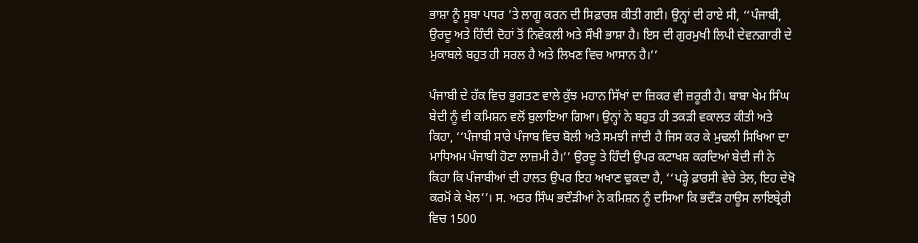ਭਾਸ਼ਾ ਨੂੰ ਸੂਬਾ ਪਧਰ ’ਤੇ ਲਾਗੂ ਕਰਨ ਦੀ ਸਿਫ਼ਾਰਸ਼ ਕੀਤੀ ਗਈ। ਉਨ੍ਹਾਂ ਦੀ ਰਾਏ ਸੀ, ‘‘ਪੰਜਾਬੀ, ਉਰਦੂ ਅਤੇ ਹਿੰਦੀ ਦੋਹਾਂ ਤੋਂ ਨਿਵੇਕਲੀ ਅਤੇ ਸੌਖੀ ਭਾਸ਼ਾ ਹੈ। ਇਸ ਦੀ ਗੁਰਮੁਖੀ ਲਿਪੀ ਦੇਵਨਗਾਰੀ ਦੇ ਮੁਕਾਬਲੇ ਬਹੁਤ ਹੀ ਸਰਲ ਹੈ ਅਤੇ ਲਿਖਣ ਵਿਚ ਆਸਾਨ ਹੈ।’’

ਪੰਜਾਬੀ ਦੇ ਹੱਕ ਵਿਚ ਭੁਗਤਣ ਵਾਲੇ ਕੁੱਝ ਮਹਾਨ ਸਿੱਖਾਂ ਦਾ ਜ਼ਿਕਰ ਵੀ ਜ਼ਰੂਰੀ ਹੈ। ਬਾਬਾ ਖੇਮ ਸਿੰਘ ਬੇਦੀ ਨੂੰ ਵੀ ਕਮਿਸ਼ਨ ਵਲੋਂ ਬੁਲਾਇਆ ਗਿਆ। ਉਨ੍ਹਾਂ ਨੇ ਬਹੁਤ ਹੀ ਤਕੜੀ ਵਕਾਲਤ ਕੀਤੀ ਅਤੇ ਕਿਹਾ, ‘‘ਪੰਜਾਬੀ ਸਾਰੇ ਪੰਜਾਬ ਵਿਚ ਬੋਲੀ ਅਤੇ ਸਮਝੀ ਜਾਂਦੀ ਹੈ ਜਿਸ ਕਰ ਕੇ ਮੁਢਲੀ ਸਿਖਿਆ ਦਾ ਮਾਧਿਅਮ ਪੰਜਾਬੀ ਹੋਣਾ ਲਾਜ਼ਮੀ ਹੈ।’’ ਉਰਦੂ ਤੇ ਹਿੰਦੀ ਉਪਰ ਕਟਾਖਸ਼ ਕਰਦਿਆਂ ਬੇਦੀ ਜੀ ਨੇ ਕਿਹਾ ਕਿ ਪੰਜਾਬੀਆਂ ਦੀ ਹਾਲਤ ਉਪਰ ਇਹ ਅਖਾਣ ਢੁਕਦਾ ਹੈ, ‘‘ਪੜ੍ਹੇ ਫ਼ਾਰਸੀ ਵੇਚੇ ਤੇਲ, ਇਹ ਦੇਖੋ ਕਰਮੋਂ ਕੇ ਖੇਲ’’। ਸ. ਅਤਰ ਸਿੰਘ ਭਦੌੜੀਆਂ ਨੇ ਕਮਿਸ਼ਨ ਨੂੰ ਦਸਿਆ ਕਿ ਭਦੌੜ ਹਾਊਸ ਲਾਇਬ੍ਰੇਰੀ ਵਿਚ 1500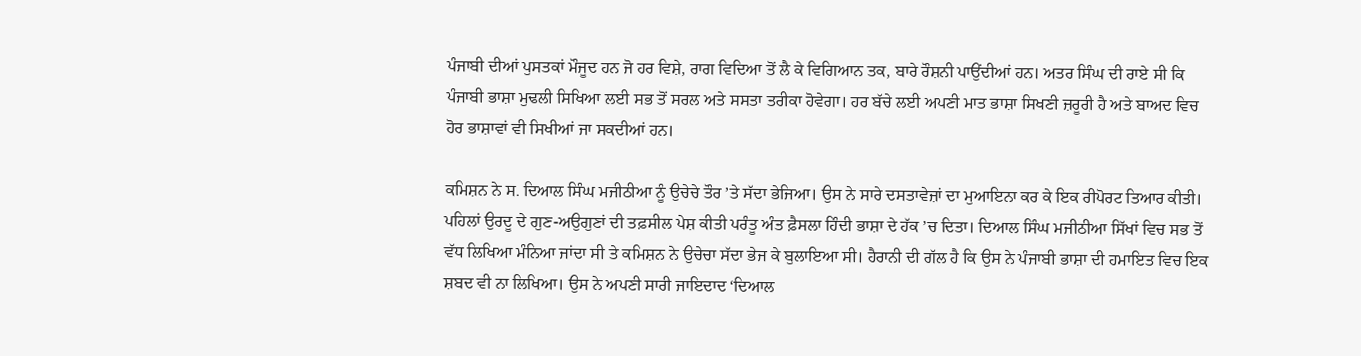ਪੰਜਾਬੀ ਦੀਆਂ ਪੁਸਤਕਾਂ ਮੌਜੂਦ ਹਨ ਜੋ ਹਰ ਵਿਸ਼ੇ, ਰਾਗ ਵਿਦਿਆ ਤੋਂ ਲੈ ਕੇ ਵਿਗਿਆਨ ਤਕ, ਬਾਰੇ ਰੌਸ਼ਨੀ ਪਾਉਂਦੀਆਂ ਹਨ। ਅਤਰ ਸਿੰਘ ਦੀ ਰਾਏ ਸੀ ਕਿ ਪੰਜਾਬੀ ਭਾਸ਼ਾ ਮੁਢਲੀ ਸਿਖਿਆ ਲਈ ਸਭ ਤੋਂ ਸਰਲ ਅਤੇ ਸਸਤਾ ਤਰੀਕਾ ਹੋਵੇਗਾ। ਹਰ ਬੱਚੇ ਲਈ ਅਪਣੀ ਮਾਤ ਭਾਸ਼ਾ ਸਿਖਣੀ ਜ਼ਰੂਰੀ ਹੈ ਅਤੇ ਬਾਅਦ ਵਿਚ ਹੋਰ ਭਾਸ਼ਾਵਾਂ ਵੀ ਸਿਖੀਆਂ ਜਾ ਸਕਦੀਆਂ ਹਨ।

ਕਮਿਸ਼ਨ ਨੇ ਸ. ਦਿਆਲ ਸਿੰਘ ਮਜੀਠੀਆ ਨੂੰ ਉਚੇਚੇ ਤੌਰ ’ਤੇ ਸੱਦਾ ਭੇਜਿਆ। ਉਸ ਨੇ ਸਾਰੇ ਦਸਤਾਵੇਜ਼ਾਂ ਦਾ ਮੁਆਇਨਾ ਕਰ ਕੇ ਇਕ ਰੀਪੋਰਟ ਤਿਆਰ ਕੀਤੀ। ਪਹਿਲਾਂ ਉਰਦੂ ਦੇ ਗੁਣ-ਅਉਗੁਣਾਂ ਦੀ ਤਫ਼ਸੀਲ ਪੇਸ਼ ਕੀਤੀ ਪਰੰਤੂ ਅੰਤ ਫ਼ੈਸਲਾ ਹਿੰਦੀ ਭਾਸ਼ਾ ਦੇ ਹੱਕ ’ਚ ਦਿਤਾ। ਦਿਆਲ ਸਿੰਘ ਮਜੀਠੀਆ ਸਿੱਖਾਂ ਵਿਚ ਸਭ ਤੋਂ ਵੱਧ ਲਿਖਿਆ ਮੰਨਿਆ ਜਾਂਦਾ ਸੀ ਤੇ ਕਮਿਸ਼ਨ ਨੇ ਉਚੇਚਾ ਸੱਦਾ ਭੇਜ ਕੇ ਬੁਲਾਇਆ ਸੀ। ਹੈਰਾਨੀ ਦੀ ਗੱਲ ਹੈ ਕਿ ਉਸ ਨੇ ਪੰਜਾਬੀ ਭਾਸ਼ਾ ਦੀ ਹਮਾਇਤ ਵਿਚ ਇਕ ਸ਼ਬਦ ਵੀ ਨਾ ਲਿਖਿਆ। ਉਸ ਨੇ ਅਪਣੀ ਸਾਰੀ ਜਾਇਦਾਦ ‘ਦਿਆਲ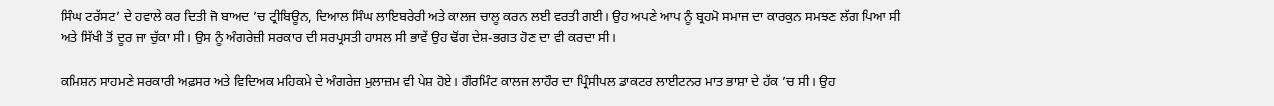ਸਿੰਘ ਟਰੱਸਟ’ ਦੇ ਹਵਾਲੇ ਕਰ ਦਿਤੀ ਜੋ ਬਾਅਦ ’ਚ ਟ੍ਰੀਬਿਊਨ, ਦਿਆਲ ਸਿੰਘ ਲਾਇਬਰੇਰੀ ਅਤੇ ਕਾਲਜ ਚਾਲੂ ਕਰਨ ਲਈ ਵਰਤੀ ਗਈ। ਉਹ ਅਪਣੇ ਆਪ ਨੂੰ ਬ੍ਰਹਮੋ ਸਮਾਜ ਦਾ ਕਾਰਕੁਨ ਸਮਝਣ ਲੱਗ ਪਿਆ ਸੀ ਅਤੇ ਸਿੱਖੀ ਤੋਂ ਦੂਰ ਜਾ ਚੁੱਕਾ ਸੀ। ਉਸ ਨੂੰ ਅੰਗਰੇਜ਼ੀ ਸਰਕਾਰ ਦੀ ਸਰਪ੍ਰਸਤੀ ਹਾਸਲ ਸੀ ਭਾਵੇਂ ਉਹ ਢੋਂਗ ਦੇਸ਼-ਭਗਤ ਹੋਣ ਦਾ ਵੀ ਕਰਦਾ ਸੀ।

ਕਮਿਸ਼ਨ ਸਾਹਮਣੇ ਸਰਕਾਰੀ ਅਫ਼ਸਰ ਅਤੇ ਵਿਦਿਅਕ ਮਹਿਕਮੇ ਦੇ ਅੰਗਰੇਜ਼ ਮੁਲਾਜ਼ਮ ਵੀ ਪੇਸ਼ ਹੋਏ। ਗੌਰਮਿੰਟ ਕਾਲਜ ਲਾਹੌਰ ਦਾ ਪ੍ਰਿੰਸੀਪਲ ਡਾਕਟਰ ਲਾਈਟਨਰ ਮਾਤ ਭਾਸ਼ਾ ਦੇ ਹੱਕ ’ਚ ਸੀ। ਉਹ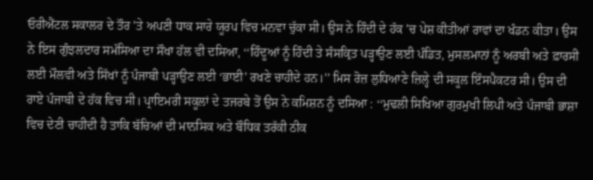ਓਰੀਐਂਟਲ ਸਕਾਲਰ ਦੇ ਤੌਰ ’ਤੇ ਅਪਣੀ ਧਾਕ ਸਾਰੇ ਯੂਰਪ ਵਿਚ ਮਨਵਾ ਚੁੱਕਾ ਸੀ। ਉਸ ਨੇ ਹਿੰਦੀ ਦੇ ਹੱਕ ’ਚ ਪੇਸ਼ ਕੀਤੀਆਂ ਰਾਵਾਂ ਦਾ ਖੰਡਨ ਕੀਤਾ। ਉਸ ਨੇ ਇਸ ਗੁੰਝਲਦਾਰ ਸਮੱਸਿਆ ਦਾ ਸੌਖਾ ਹੱਲ ਵੀ ਦਸਿਆ, ‘‘ਹਿੰਦੂਆਂ ਨੂੰ ਹਿੰਦੀ ਤੇ ਸੰਸਕ੍ਰਿਤ ਪੜ੍ਹਾਉਣ ਲਈ ਪੰਡਿਤ, ਮੁਸਲਮਾਨਾਂ ਨੂੰ ਅਰਬੀ ਅਤੇ ਫ਼ਾਰਸੀ ਲਈ ਮੌਲਵੀ ਅਤੇ ਸਿੱਖਾਂ ਨੂੰ ਪੰਜਾਬੀ ਪੜ੍ਹਾਉਣ ਲਈ ‘ਭਾਈ’ ਰਖਣੇ ਚਾਹੀਦੇ ਹਨ।’’ ਮਿਸ ਰੋਜ਼ ਲੁਧਿਆਣੇ ਜ਼ਿਲ੍ਹੇ ਦੀ ਸਕੂਲ ਇੰਸਪੈਕਟਰ ਸੀ। ਉਸ ਦੀ ਰਾਏ ਪੰਜਾਬੀ ਦੇ ਹੱਕ ਵਿਚ ਸੀ। ਪ੍ਰਾਇਮਰੀ ਸਕੂਲਾਂ ਦੇ ਤਜਰਬੇ ਤੋਂ ਉਸ ਨੇ ਕਮਿਸ਼ਨ ਨੂੰ ਦਸਿਆ : ‘‘ਮੁਢਲੀ ਸਿਖਿਆ ਗੁਰਮੁਖੀ ਲਿਪੀ ਅਤੇ ਪੰਜਾਬੀ ਭਾਸ਼ਾ ਵਿਚ ਦੇਣੀ ਚਾਹੀਦੀ ਹੈ ਤਾਕਿ ਬੱਚਿਆਂ ਦੀ ਮਾਨਸਿਕ ਅਤੇ ਬੌਧਿਕ ਤਰੱਕੀ ਠੀਕ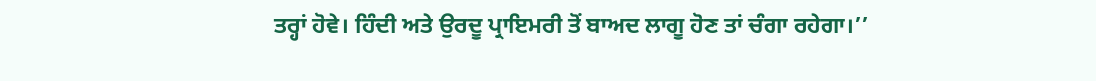ਤਰ੍ਹਾਂ ਹੋਵੇ। ਹਿੰਦੀ ਅਤੇ ਉਰਦੂ ਪ੍ਰਾਇਮਰੀ ਤੋਂ ਬਾਅਦ ਲਾਗੂ ਹੋਣ ਤਾਂ ਚੰਗਾ ਰਹੇਗਾ।’’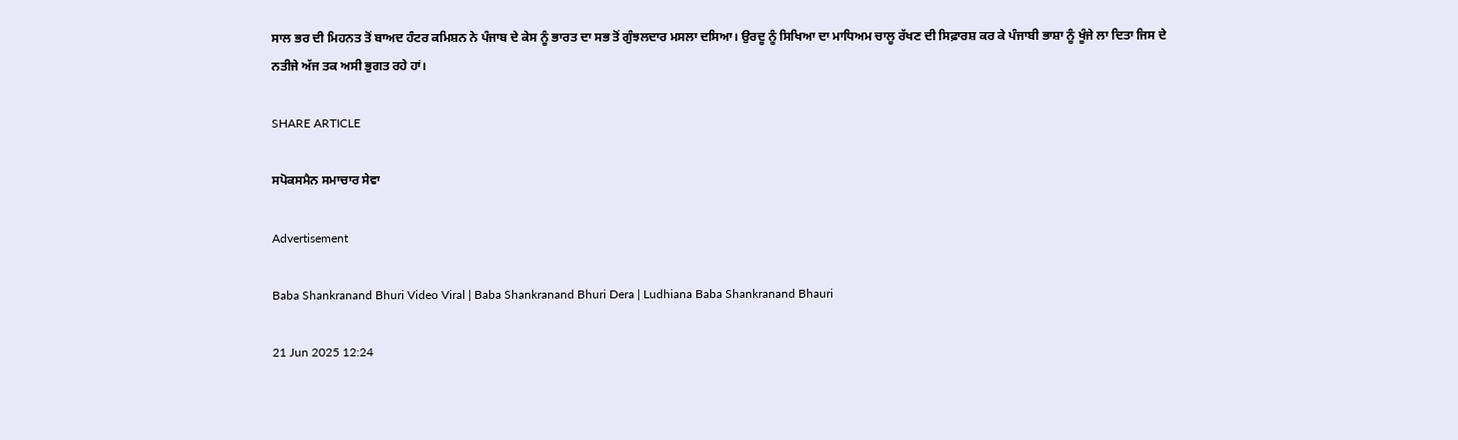ਸਾਲ ਭਰ ਦੀ ਮਿਹਨਤ ਤੋਂ ਬਾਅਦ ਹੰਟਰ ਕਮਿਸ਼ਨ ਨੇ ਪੰਜਾਬ ਦੇ ਕੇਸ ਨੂੰ ਭਾਰਤ ਦਾ ਸਭ ਤੋਂ ਗੁੰਝਲਦਾਰ ਮਸਲਾ ਦਸਿਆ। ਉਰਦੂ ਨੂੰ ਸਿਖਿਆ ਦਾ ਮਾਧਿਅਮ ਚਾਲੂ ਰੱਖਣ ਦੀ ਸਿਫ਼ਾਰਸ਼ ਕਰ ਕੇ ਪੰਜਾਬੀ ਭਾਸ਼ਾ ਨੂੰ ਖੂੰਜੇ ਲਾ ਦਿਤਾ ਜਿਸ ਦੇ ਨਤੀਜੇ ਅੱਜ ਤਕ ਅਸੀ ਭੁਗਤ ਰਹੇ ਹਾਂ।

SHARE ARTICLE

ਸਪੋਕਸਮੈਨ ਸਮਾਚਾਰ ਸੇਵਾ

Advertisement

Baba Shankranand Bhuri Video Viral | Baba Shankranand Bhuri Dera | Ludhiana Baba Shankranand Bhauri

21 Jun 2025 12:24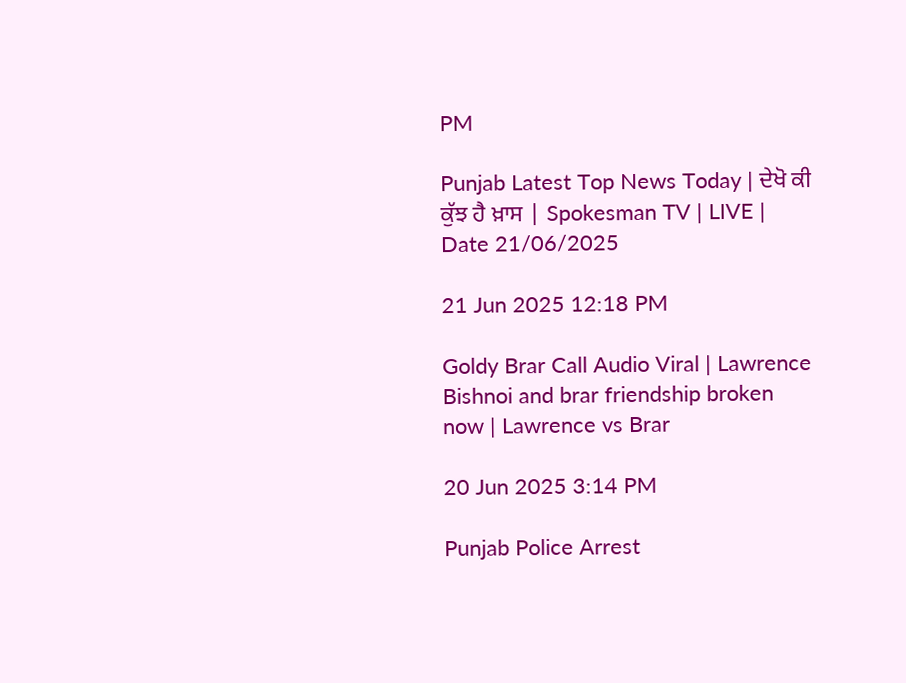PM

Punjab Latest Top News Today | ਦੇਖੋ ਕੀ ਕੁੱਝ ਹੈ ਖ਼ਾਸ | Spokesman TV | LIVE | Date 21/06/2025

21 Jun 2025 12:18 PM

Goldy Brar Call Audio Viral | Lawrence Bishnoi and brar friendship broken now | Lawrence vs Brar

20 Jun 2025 3:14 PM

Punjab Police Arrest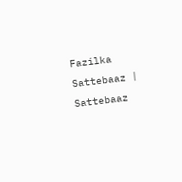Fazilka Sattebaaz | Sattebaaz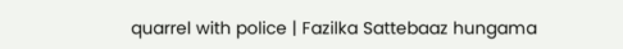quarrel with police | Fazilka Sattebaaz hungama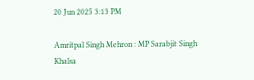20 Jun 2025 3:13 PM

Amritpal Singh Mehron : MP Sarabjit Singh Khalsa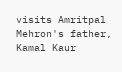visits Amritpal Mehron's father, Kamal Kaur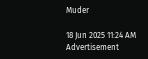Muder

18 Jun 2025 11:24 AM
Advertisement